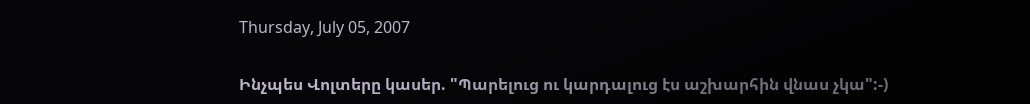Thursday, July 05, 2007

Ինչպես Վոլտերը կասեր. "Պարելուց ու կարդալուց էս աշխարհին վնաս չկա":-)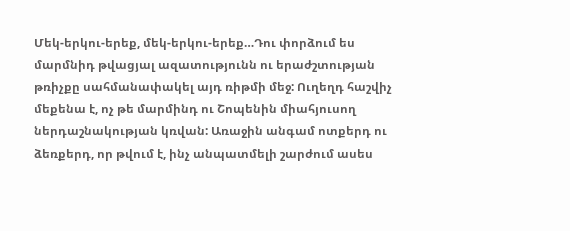Մեկ-երկու-երեք, մեկ-երկու-երեք…Դու փորձում ես մարմնիդ թվացյալ ազատությունն ու երաժշտության թռիչքը սահմանափակել այդ ռիթմի մեջ: Ուղեղդ հաշվիչ մեքենա է, ոչ թե մարմինդ ու Շոպենին միահյուսող ներդաշնակության կռվան: Առաջին անգամ ոտքերդ ու ձեռքերդ, որ թվում է, ինչ անպատմելի շարժում ասես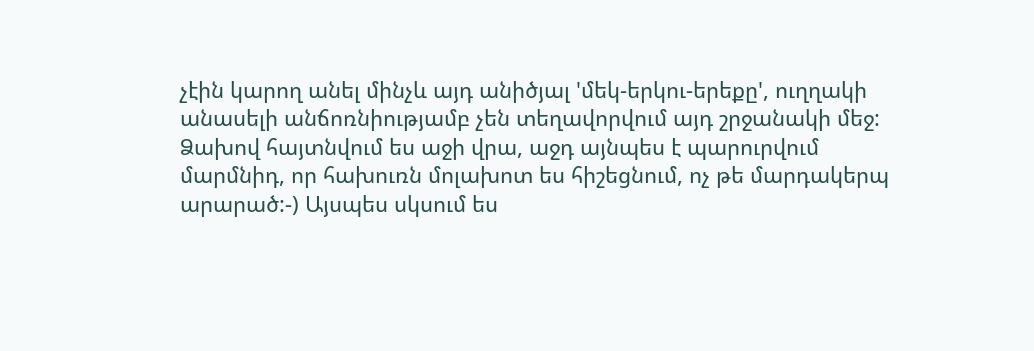չէին կարող անել մինչև այդ անիծյալ 'մեկ-երկու-երեքը', ուղղակի անասելի անճոռնիությամբ չեն տեղավորվում այդ շրջանակի մեջ: Ձախով հայտնվում ես աջի վրա, աջդ այնպես է պարուրվում մարմնիդ, որ հախուռն մոլախոտ ես հիշեցնում, ոչ թե մարդակերպ արարած:-) Այսպես սկսում ես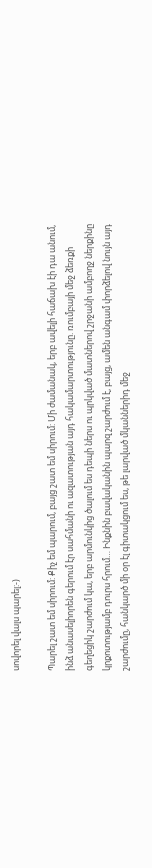սովորել վալս պարել:-)

Պարել շատ եմ սիրում: Քիչ եմ պարում, բայց շատ եմ սիրում: Մի ժամանակ, երբ ավելի հաճախ էի դա անում, ինձ անասելիորեն գերում էր սահմանի ու ազատության այդ հակամարտությունը. ռումբայի մեջ ձեռքի գեղեցիկ շարժում կա, երբ արմունկից ծալում ես դեպի ներս ու պրկված մատներով շրջանի ամբողջ ներքինը կրքոտությամբ դուրս հրում… Ինքնին բավականին պարզ շարժում է, բայց, ամեն անգամ փորձելով նույն այդ շարժումը, հանկարծ մի օր էլ գիտակցում ես, թե լարված մկաններիդ մեջ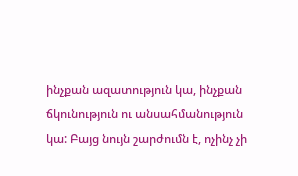ինչքան ազատություն կա, ինչքան ճկունություն ու անսահմանություն կա: Բայց նույն շարժումն է, ոչինչ չի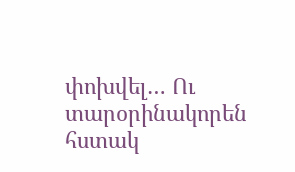փոխվել… Ու տարօրինակորեն հստակ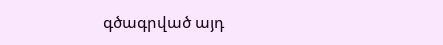գծագրված այդ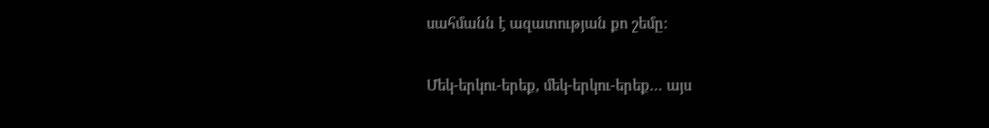սահմանն է ազատության քո շեմը:

Մեկ-երկու-երեք, մեկ-երկու-երեք… այս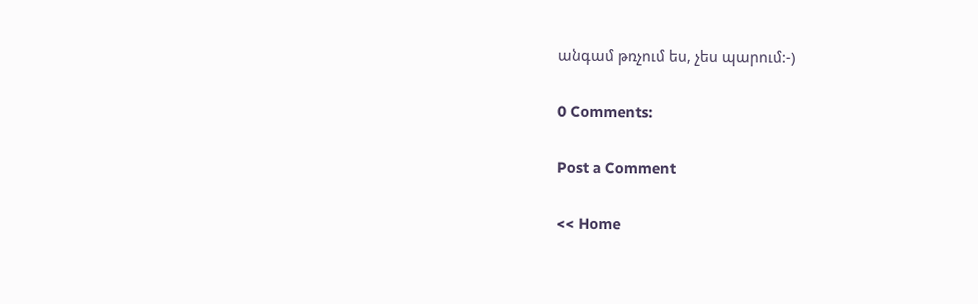անգամ թռչում ես, չես պարում:-)

0 Comments:

Post a Comment

<< Home